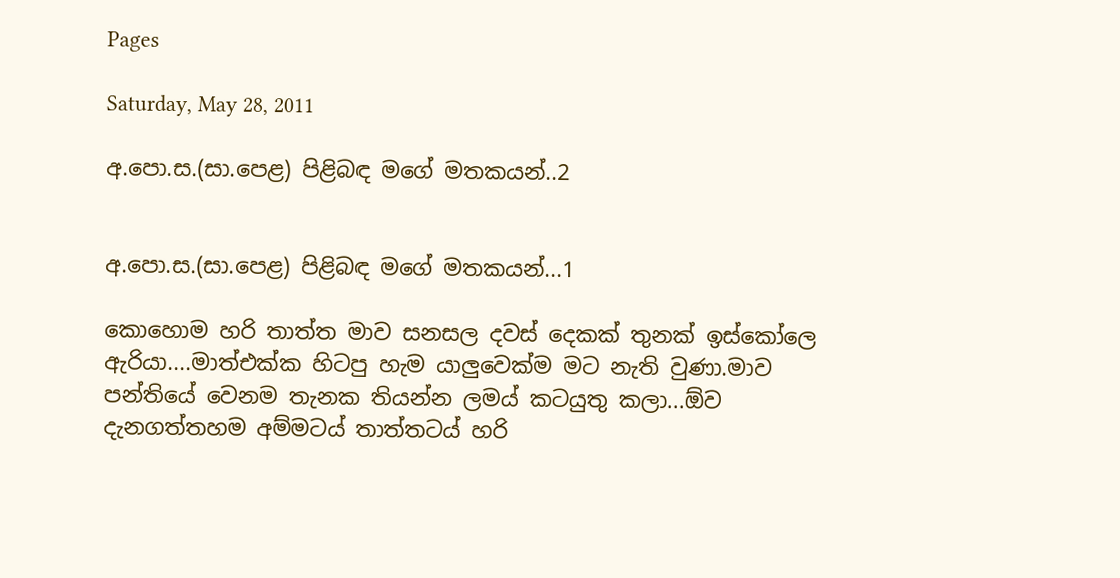Pages

Saturday, May 28, 2011

අ.පො.ස.(සා.පෙළ) පිළිබඳ මගේ මතකයන්..2


අ.පො.ස.(සා.පෙළ) පිළිබඳ මගේ මතකයන්...1

කොහොම හරි තාත්ත මාව සනසල දවස් දෙකක් තුනක් ඉස්කෝලෙ ඇරියා....මාත්එක්ක හිටපු හැම යාලුවෙක්ම මට නැති වුණා.මාව පන්තියේ වෙනම තැනක තියන්න ලමය් කටයුතු කලා...ඕව දැනගත්තහම අම්මටය් තාත්තටය් හරි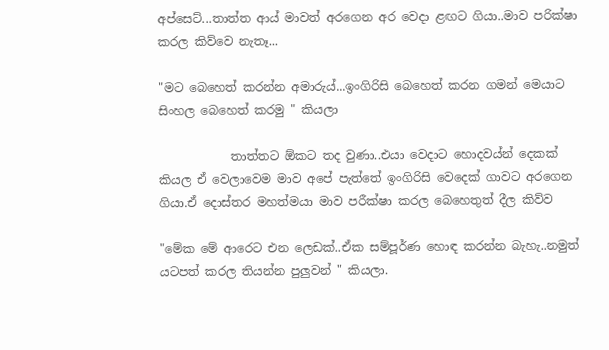අප්සෙට්...තාත්ත ආය් මාවත් අරගෙන අර වෙදා ළඟට ගියා..මාව පරික්ෂා කරල කිව්වෙ නැතෑ...

"මට බෙහෙත් කරන්න අමාරුය්...ඉංගිරිසි බෙහෙත් කරන ගමන් මෙයාට සිංහල බෙහෙත් කරමු " කියලා

            තාත්තට ඕකට තද වුණා..එයා වෙදාට හොදවය්න් දෙකක් කියල ඒ වෙලාවෙම මාව අපේ පැත්තේ ඉංගිරිසි වෙදෙක් ගාවට අරගෙන ගියා.ඒ දොස්තර මහත්මයා මාව පරීක්ෂා කරල බෙහෙතුත් දීල කිව්ව

"මේක මේ ආරෙට එන ලෙඩක්..ඒක සම්පූර්ණ හොඳ කරන්න බැහැ..නමුත් යටපත් කරල තියන්න පුලුවන් " කියලා.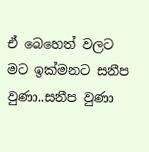ඒ බෙහෙත් වලට මට ඉක්මනට සනීප වුණා..සනීප වුණා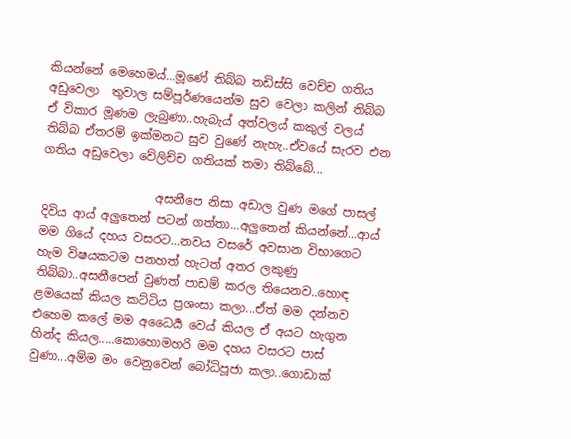කියන්නේ මෙහෙමය්...මූණේ තිබ්බ තඩිස්සි වෙච්ච ගතිය අඩුවෙලා  තුවාල සම්පූර්ණයෙන්ම සුව වෙලා කලින් තිබ්බ ඒ විකාර මූණම ලැබුණා..හැබැය් අත්වලය් කකුල් වලය් තිබ්බ ඒතරම් ඉක්මනට සුව වුණේ නැහැ..ඒවයේ සැරව එන ගතිය අඩුවෙලා වේලිච්ච ගතියක් තමා තිබ්බේ...

                   අසනීපෙ නිසා අඩාල වුණ මගේ පාසල් දිවිය ආය් අලුතෙන් පටන් ගත්තා...අලුතෙන් කියන්නේ...ආය් මම ගියේ දහය වසරට...නවය වසරේ අවසාන විභාගෙට හැම විෂයකටම පනහත් හැටත් අතර ලකුණු තිබ්බා..අසනීපෙන් වුණත් පාඩම් කරල තියෙනව..හොඳ ළමයෙක් කියල කට්ටිය ප්‍රශංසා කලා...ඒත් මම දන්නව එහෙම කලේ මම අධෛර්‍ය වෙය් කියල ඒ අයට හැගුන හින්ද කියල.....කොහොමහරි මම දහය වසරට පාස් වුණා...අම්ම මං වෙනුවෙන් බෝධිපූජා කලා..ගොඩාක්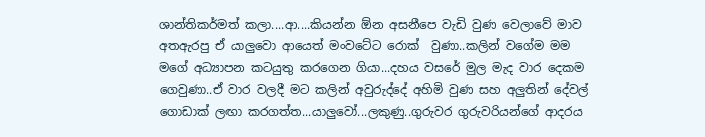ශාන්තිකර්මත් කලා....ආ....කියන්න ඕන අසනීපෙ වැඩි වුණ වෙලාවේ මාව අතඇරපු ඒ යාලුවො ආයෙත් මංවටේට රොක්  වුණා..කලින් වගේම මම මගේ අධ්‍යාපන කටයුතු කරගෙන ගියා...දහය වසරේ මුල මැද වාර දෙකම ගෙවුණා..ඒ වාර වලදී මට කලින් අවුරුද්දේ අහිමි වුණ සහ අලුතින් දේවල් ගොඩාක් ලඟා කරගත්ත...යාලුවෝ...ලකුණු..ගුරුවර ගුරුවරියන්ගේ ආදරය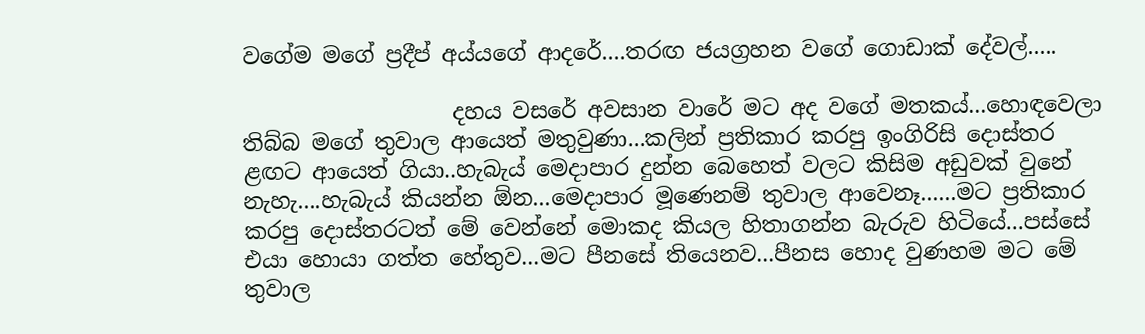වගේම මගේ ප්‍රදීප් අය්යගේ ආදරේ....තරඟ ජයග්‍රහන වගේ ගොඩාක් දේවල්.....

                   දහය වසරේ අවසාන වාරේ මට අද වගේ මතකය්...හොඳවෙලා තිබ්බ මගේ තුවාල ආයෙත් මතුවුණා...කලින් ප්‍රතිකාර කරපු ඉංගිරිසි දොස්තර ළඟට ආයෙත් ගියා..හැබැය් මෙදාපාර දුන්න බෙහෙත් වලට කිසිම අඩුවක් වුනේ නැහැ....හැබැය් කියන්න ඕන...මෙදාපාර මූණෙනම් තුවාල ආවෙනෑ......මට ප්‍රතිකාර කරපු දොස්තරටත් මේ වෙන්නේ මොකද කියල හිතාගන්න බැරුව හිටියේ...පස්සේ එයා හොයා ගත්ත හේතුව...මට පීනසේ තියෙනව...පීනස හොද වුණහම මට මේ තුවාල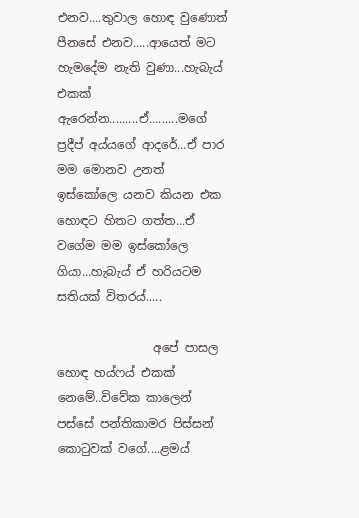එනව....තුවාල හොඳ වුණොත් පීනසේ එනව.....ආයෙත් මට හැමදේම නැති වුණා...හැබැය් එකක් ඇරෙන්න.........ඒ.........මගේ ප්‍රදීප් අය්යගේ ආදරේ...ඒ පාර මම මොනව උනත් ඉස්කෝලෙ යනව කියන එක හොඳට හිතට ගත්ත...ඒ වගේම මම ඉස්කෝලෙ ගියා...හැබැය් ඒ හරියටම සතියක් විතරය්.....

                අපේ පාසල හොඳ හය්ෆය් එකක් නෙමේ..විවේක කාලෙන් පස්සේ පන්තිකාමර පිස්සන් කොටුවක් වගේ....ළමය්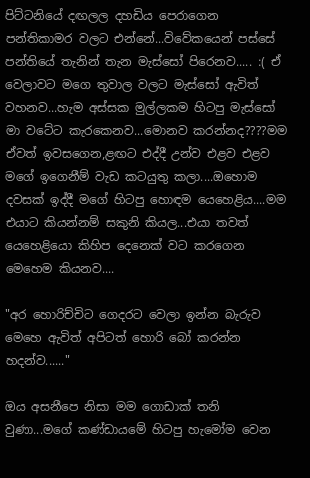පිට්ටනියේ දඟලල දහඩිය පෙරාගෙන පන්තිකාමර වලට එන්නේ...විවේකයෙන් පස්සේ පන්තියේ තැනින් තැන මැස්සෝ පිරෙනව..... :( ඒ වෙලාවට මගෙ තුවාල වලට මැස්සෝ ඇවිත් වහනව...හැම අස්සක මුල්ලකම හිටපු මැස්සෝ මා වටේට කැරකෙනව...මොනව කරන්නද????මම ඒවත් ඉවසගෙන,ළඟට එද්දී උන්ව එළව එළව මගේ ඉගෙනීම් වැඩ කටයුතු කලා....ඔහොම දවසක් ඉද්දී මගේ හිටපු හොඳම යෙහෙළිය....මම එයාට කියන්නම් සකුනි කියල...එයා තවත් යෙහෙළියො කිහිප දෙනෙක් වට කරගෙන මෙහෙම කියනව....

"අර හොරිච්චිට ගෙදරට වෙලා ඉන්න බැරුව මෙහෙ ඇවිත් අපිටත් හොරි බෝ කරන්න හදන්ව......"

ඔය අසනීපෙ නිසා මම ගොඩාක් තනි වුණා...මගේ කණ්ඩායමේ හිටපු හැමෝම වෙන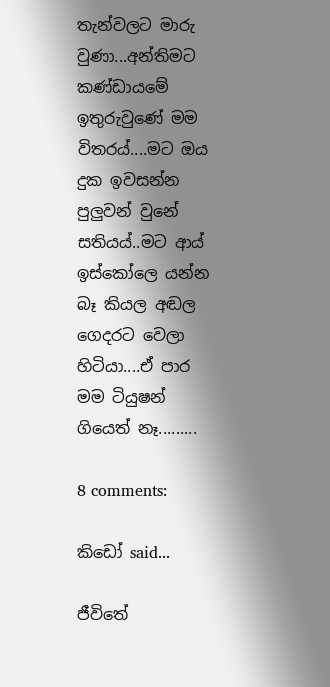තැන්වලට මාරු වුණා...අන්තිමට කණ්ඩායමේ ඉතුරුවුණේ මම විතරය්....මට ඔය දුක ඉවසන්න පුලුවන් වුනේ සතියය්..මට ආය් ඉස්කෝලෙ යන්න බෑ කියල අඬල ගෙදරට වෙලා හිටියා....ඒ පාර මම ටියුෂන් ගියෙත් නෑ.........

8 comments:

කිඩෝ said...

ජීවි‍තේ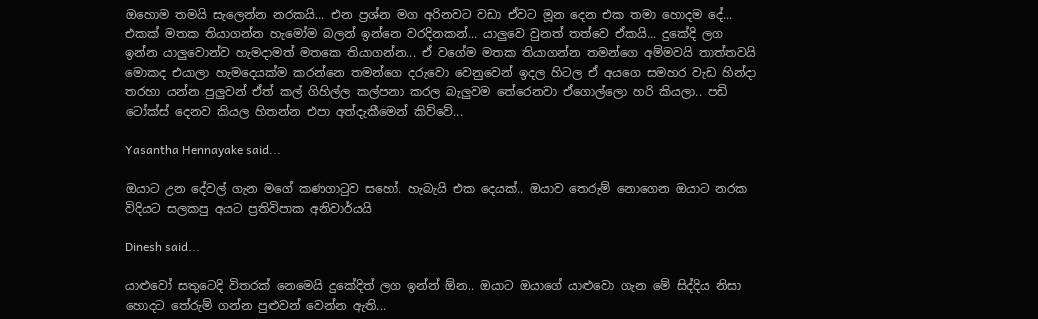ඔහොම තමයි සැලෙන්න නරකයි... එන ප්‍රශ්න මග අරිනවට වඩා ඒවට මූන දෙන එක තමා හොදම දේ... එකක් මතක තියාගන්න හැමෝම බලන් ඉන්නෙ වරදිනකන්... යාලුවෙ වුනත් තත්වෙ ඒකයි... දුකේදි ලග ඉන්න යාලුවොන්ව හැමදාමත් මතකෙ තියාගන්න... ඒ වගේම මතක තියාගන්න තමන්ගෙ අම්මවයි තාත්තවයි මොකද එයාලා හැමදෙයක්ම කරන්නෙ තමන්ගෙ දරුවො වෙනුවෙන් ඉදල හිටල ඒ අයගෙ සමහර වැඩ හින්දා තරහා යන්න පුලුවන් ඒත් කල් ගිහිල්ල කල්පනා කරල බැලුවම තේරෙනවා ඒගොල්ලො හරි කියලා.. පඩි ටෝක්ස් දෙනව කියල හිතන්න එපා අත්දැකීමෙන් කිව්වේ...

Yasantha Hennayake said...

ඔයාට උන දේවල් ගැන මගේ කණගා‍ටුව සහෝ. හැබැයි එක දෙයක්.. ඔයාව තෙරුම් නොගෙන ඔයාට නරක විදියට සලකපු අයට ප්‍රතිවිපාක අනිවාර්යයි

Dinesh said...

යාළුවෝ සතුටෙදි විතරක් නෙමෙයි දුකේදිත් ලග ඉන්න් ඕන.. ඔයාට ඔයාගේ යාළුවො ගැන මේ සිද්දිය නිසා හොදට තේරුම් ගන්න පුළුවන් වෙන්න ඇති...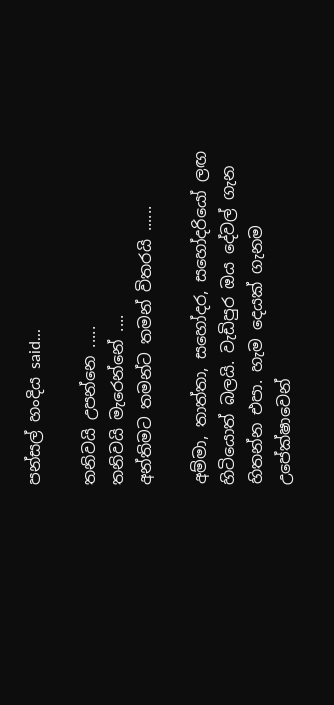පන්සල් හංදිය said...

තනිවයි උපන්නෙ .....
තනිවයි මැරෙන්නේ ....
අන්තිමට තමන්ට තමන් විතරයි ......

අම්මා, තාත්තා, සහෝදර, සහෝදරියෝ ලඟ හිටියොත් බලයි. වැඩිපුර ඔය දේවල් ගැන හිතන්න එපා. හැම දෙයක් ගැනම උපේක්ෂාවෙන්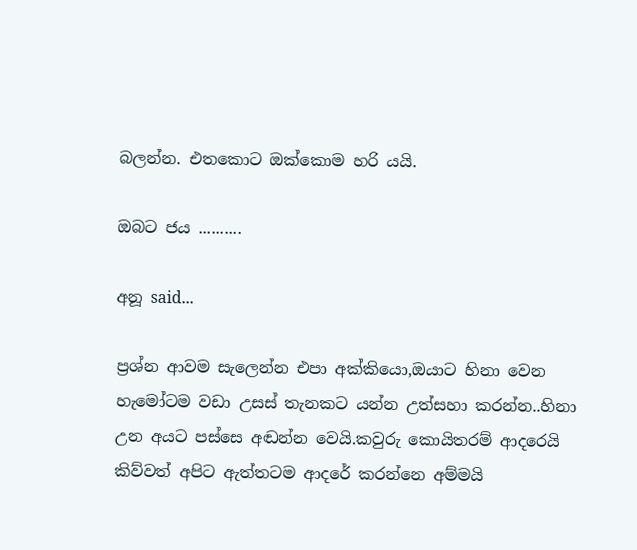බලන්න. එතකොට ඔක්කොම හරි යයි.

ඔබට ජය ..........

අනූ said...

ප්‍රශ්න ආවම සැලෙන්න එපා අක්කියො,ඔයාට හිනා වෙන හැමෝටම වඩා උසස් තැනකට යන්න උත්සහා කරන්න..හිනා උන අයට පස්සෙ අඬන්න වෙයි.කවුරු කොයිතරම් ආදරෙයි කිව්වත් අපිට ඇත්තටම ආදරේ කරන්නෙ අම්මයි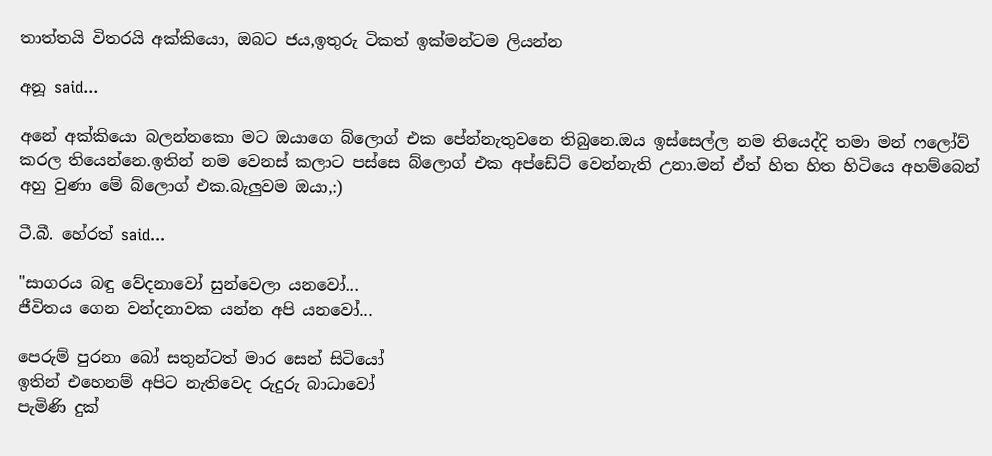තාත්තයි විතරයි අක්කියො, ඔබට ජය,ඉතුරු ටිකත් ඉක්මන්ටම ලියන්න

අනූ said...

අනේ අක්කියො බලන්නකො මට ඔයාගෙ බ්ලොග් එක පේන්නැතුවනෙ තිබුනෙ.ඔය ඉස්සෙල්ල නම තියෙද්දි තමා මන් ෆලෝව් කරල තියෙන්නෙ.ඉතින් නම වෙනස් කලාට පස්සෙ බ්ලොග් එක අප්ඩේට් වෙන්නැති උනා.මන් ඒත් හිත හිත හිටියෙ අහම්බෙන් අහු වුණා මේ බ්ලොග් එක.බැලුවම ඔයා,:)

ටී.බී. හේරත් said...

"සාගරය බඳු වේදනාවෝ සුන්වෙලා යනවෝ...
ජීවිතය ගෙන වන්දනාවක යන්න අපි යනවෝ...

පෙරුම් පුරනා බෝ සතුන්ටත් මාර සෙන් සිටියෝ
ඉතින් එහෙනම් අපිට නැතිවෙද රුදුරු බාධාවෝ
පැමිණි දුක්‌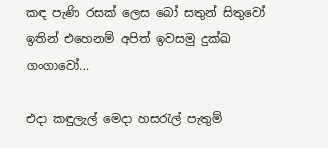කඳ පැණි රසක්‌ ලෙස බෝ සතුන් සිතුවෝ
ඉතින් එහෙනම් අපිත් ඉවසමු දුක්‌ඛ ගංගාවෝ...

එදා කඳුලැල් මෙදා හසරැල් පැතුම්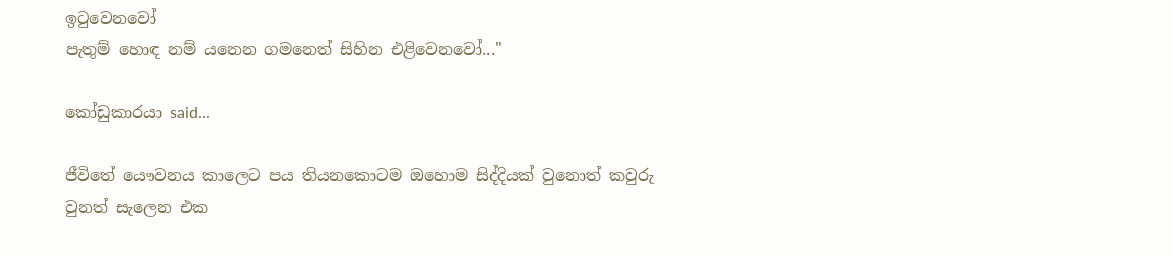ඉටුවෙනවෝ
පැතුම් හොඳ නම් යනෙන ගමනෙත් සිහින එළිවෙනවෝ..."

කෝඩුකාරයා said...

ජීවිතේ යෞවනය කාලෙට පය තියනකොටම ඔහොම සිද්දියක් වුනොත් කවුරු වුනත් සැලෙන එක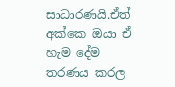සාධාරණයි.ඒත් අක්කෙ ඔයා ඒ හැම දේම තරණය කරල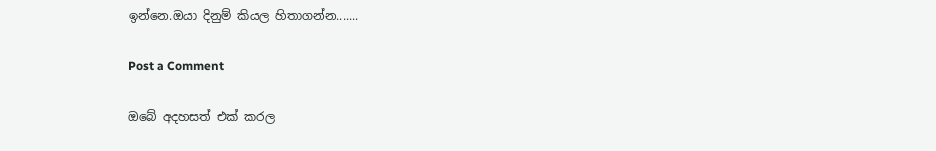ඉන්නෙ.ඔයා දිනුම් කියල හිතාගන්න.......

Post a Comment

ඔබේ අදහසත් එක් කරල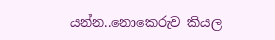යන්න..නොකෙරුව කියල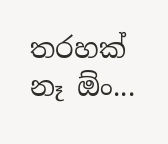තරහක් නෑ ඕං...